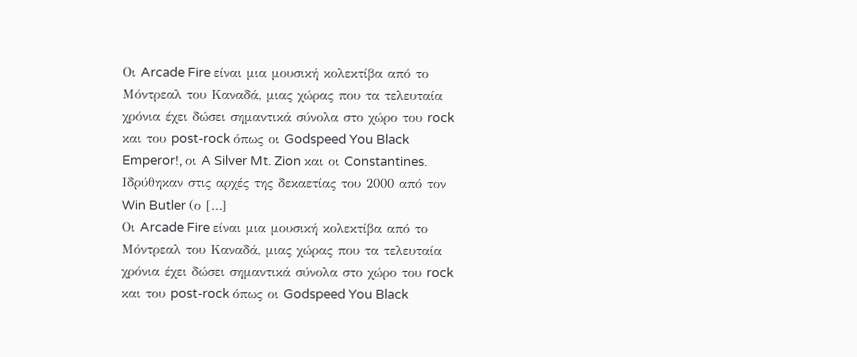Οι Arcade Fire είναι μια μουσική κολεκτίβα από το Μόντρεαλ του Καναδά, μιας χώρας που τα τελευταία χρόνια έχει δώσει σημαντικά σύνολα στο χώρο του rock και του post-rock όπως οι Godspeed You Black Emperor!, οι A Silver Mt. Zion και οι Constantines. Ιδρύθηκαν στις αρχές της δεκαετίας του 2000 από τον Win Butler (ο […]
Οι Arcade Fire είναι μια μουσική κολεκτίβα από το Μόντρεαλ του Καναδά, μιας χώρας που τα τελευταία χρόνια έχει δώσει σημαντικά σύνολα στο χώρο του rock και του post-rock όπως οι Godspeed You Black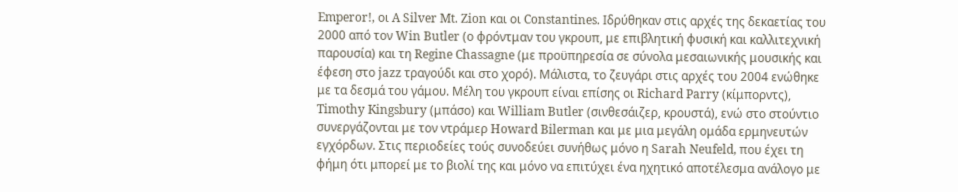Emperor!, οι A Silver Mt. Zion και οι Constantines. Ιδρύθηκαν στις αρχές της δεκαετίας του 2000 από τον Win Butler (ο φρόντμαν του γκρουπ, με επιβλητική φυσική και καλλιτεχνική παρουσία) και τη Regine Chassagne (με προϋπηρεσία σε σύνολα μεσαιωνικής μουσικής και έφεση στο jazz τραγούδι και στο χορό). Μάλιστα, το ζευγάρι στις αρχές του 2004 ενώθηκε με τα δεσμά του γάμου. Μέλη του γκρουπ είναι επίσης οι Richard Parry (κίμπορντς), Timothy Kingsbury (μπάσο) και William Butler (σινθεσάιζερ, κρουστά), ενώ στο στούντιο συνεργάζονται με τον ντράμερ Howard Bilerman και με μια μεγάλη ομάδα ερμηνευτών εγχόρδων. Στις περιοδείες τούς συνοδεύει συνήθως μόνο η Sarah Neufeld, που έχει τη φήμη ότι μπορεί με το βιολί της και μόνο να επιτύχει ένα ηχητικό αποτέλεσμα ανάλογο με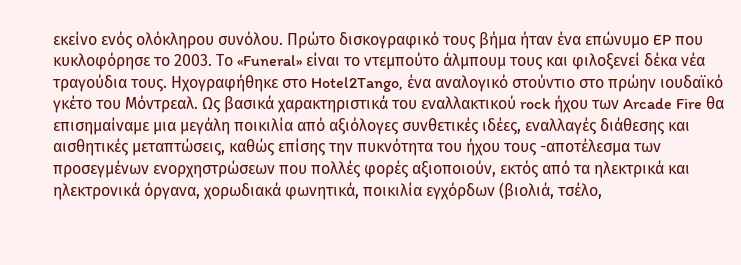εκείνο ενός ολόκληρου συνόλου. Πρώτο δισκογραφικό τους βήμα ήταν ένα επώνυμο EP που κυκλοφόρησε το 2003. Το «Funeral» είναι το ντεμπούτο άλμπουμ τους και φιλοξενεί δέκα νέα τραγούδια τους. Ηχογραφήθηκε στο Hotel2Tango, ένα αναλογικό στούντιο στο πρώην ιουδαϊκό γκέτο του Μόντρεαλ. Ως βασικά χαρακτηριστικά του εναλλακτικού rock ήχου των Arcade Fire θα επισημαίναμε μια μεγάλη ποικιλία από αξιόλογες συνθετικές ιδέες, εναλλαγές διάθεσης και αισθητικές μεταπτώσεις, καθώς επίσης την πυκνότητα του ήχου τους -αποτέλεσμα των προσεγμένων ενορχηστρώσεων που πολλές φορές αξιοποιούν, εκτός από τα ηλεκτρικά και ηλεκτρονικά όργανα, χορωδιακά φωνητικά, ποικιλία εγχόρδων (βιολιά, τσέλο,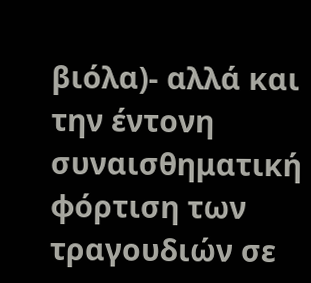βιόλα)- αλλά και την έντονη συναισθηματική φόρτιση των τραγουδιών σε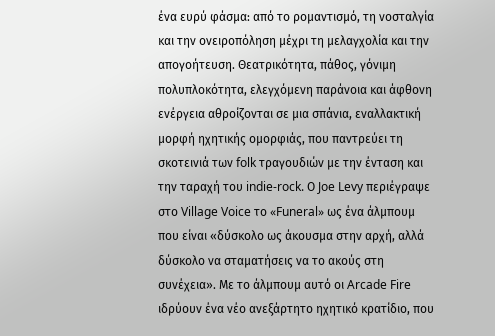ένα ευρύ φάσμα: από το ρομαντισμό, τη νοσταλγία και την ονειροπόληση μέχρι τη μελαγχολία και την απογοήτευση. Θεατρικότητα, πάθος, γόνιμη πολυπλοκότητα, ελεγχόμενη παράνοια και άφθονη ενέργεια αθροίζονται σε μια σπάνια, εναλλακτική μορφή ηχητικής ομορφιάς, που παντρεύει τη σκοτεινιά των folk τραγουδιών με την ένταση και την ταραχή του indie-rock. Ο Joe Levy περιέγραψε στο Village Voice το «Funeral» ως ένα άλμπουμ που είναι «δύσκολο ως άκουσμα στην αρχή, αλλά δύσκολο να σταματήσεις να το ακούς στη συνέχεια». Με το άλμπουμ αυτό οι Arcade Fire ιδρύουν ένα νέο ανεξάρτητο ηχητικό κρατίδιο, που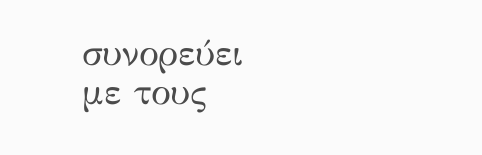συνορεύει με τους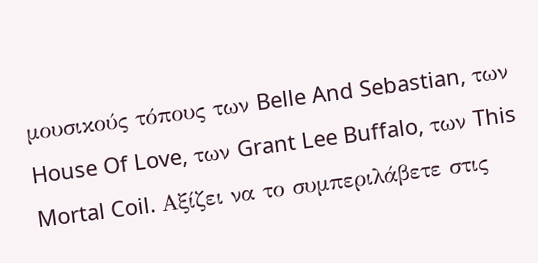μουσικούς τόπους των Belle And Sebastian, των House Of Love, των Grant Lee Buffalo, των This Mortal Coil. Αξίζει να το συμπεριλάβετε στις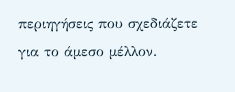περιηγήσεις που σχεδιάζετε για το άμεσο μέλλον.